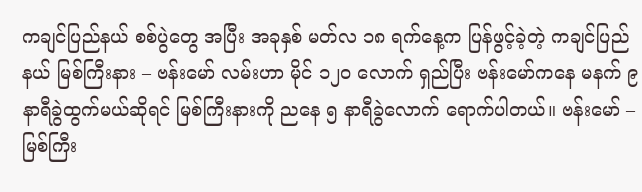ကချင်ပြည်နယ် စစ်ပွဲတွေ အပြီး အခုနှစ် မတ်လ ၁၈ ရက်နေ့က ပြန်ဖွင့်ခဲ့တဲ့ ကချင်ပြည်နယ် မြစ်ကြီးနား – ဗန်းမော် လမ်းဟာ မိုင် ၁၂၀ လောက် ရှည်ပြီး ဗန်းမော်ကနေ မနက် ၉ နာရီခွဲထွက်မယ်ဆိုရင် မြစ်ကြီးနားကို ညနေ ၅ နာရီခွဲလောက် ရောက်ပါတယ်။ ဗန်းမော် – မြစ်ကြီး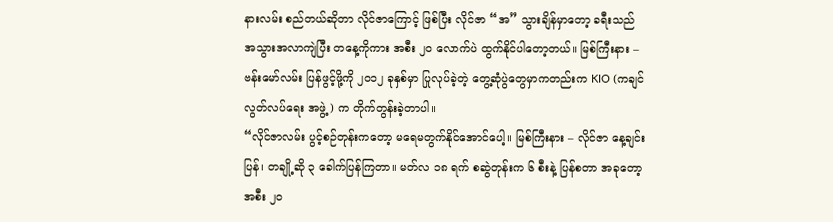နားလမ်း စည်တယ်ဆိုတာ လိုင်ဇာကြောင့် ဖြစ်ပြီး လိုင်ဇာ “အ” သွားချိန်မှာတော့ ခရီးသည် အသွားအလာကျဲပြီး တနေ့ကိုကား အစီး ၂၀ လောက်ပဲ ထွက်နိုင်ပါတော့တယ်။ မြစ်ကြီးနား – ဗန်းမော်လမ်း ပြန်ဖွင့်ဖို့ကို ၂၀၁၂ ခုနှစ်မှာ ပြုလုပ်ခဲ့တဲ့ တွေ့ဆုံပွဲတွေမှာကတည်းက KIO (ကချင်လွတ်လပ်ရေး အဖွဲ့) က တိုက်တွန်းခဲ့တာပါ။
“လိုင်ဇာလမ်း ပွင့်စဉ်တုန်းကတော့ မရေမတွက်နိုင်အောင်ပေါ့။ မြစ်ကြီးနား – လိုင်ဇာ နေ့ချင်းပြန်၊ တချို့ဆို ၃ ခေါက်ပြန်ကြတာ။ မတ်လ ၁၈ ရက် စဆွဲတုန်းက ၆ စီးနဲ့ ပြန်စတာ အခုတော့ အစီး ၂၀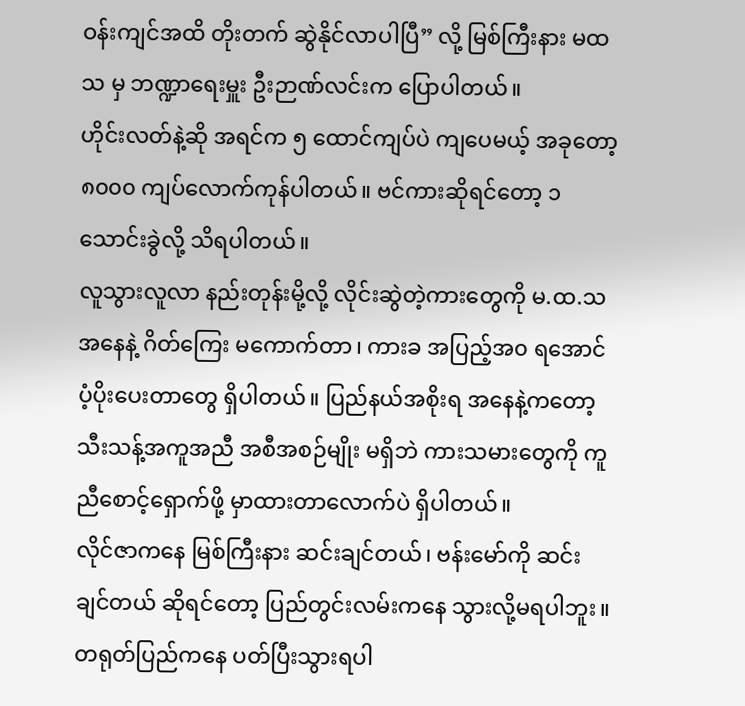ဝန်းကျင်အထိ တိုးတက် ဆွဲနိုင်လာပါပြီ” လို့ မြစ်ကြီးနား မထသ မှ ဘဏ္ဍာရေးမှူး ဦးဉာဏ်လင်းက ပြောပါတယ်။
ဟိုင်းလတ်နဲ့ဆို အရင်က ၅ ထောင်ကျပ်ပဲ ကျပေမယ့် အခုတော့ ၈၀၀၀ ကျပ်လောက်ကုန်ပါတယ်။ ဗင်ကားဆိုရင်တော့ ၁ သောင်းခွဲလို့ သိရပါတယ်။
လူသွားလူလာ နည်းတုန်းမို့လို့ လိုင်းဆွဲတဲ့ကားတွေကို မ.ထ.သ အနေနဲ့ ဂိတ်ကြေး မကောက်တာ၊ ကားခ အပြည့်အ၀ ရအောင် ပံ့ပိုးပေးတာတွေ ရှိပါတယ်။ ပြည်နယ်အစိုးရ အနေနဲ့ကတော့ သီးသန့်အကူအညီ အစီအစဉ်မျိုး မရှိဘဲ ကားသမားတွေကို ကူညီစောင့်ရှောက်ဖို့ မှာထားတာလောက်ပဲ ရှိပါတယ်။
လိုင်ဇာကနေ မြစ်ကြီးနား ဆင်းချင်တယ်၊ ဗန်းမော်ကို ဆင်းချင်တယ် ဆိုရင်တော့ ပြည်တွင်းလမ်းကနေ သွားလို့မရပါဘူး။ တရုတ်ပြည်ကနေ ပတ်ပြီးသွားရပါ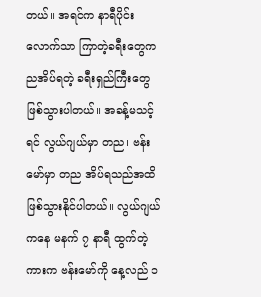တယ်။ အရင်က နာရီပိုင်းလောက်သာ ကြာတဲ့ခရီးတွေက ညအိပ်ရတဲ့ ခရီးရှည်ကြီးတွေ ဖြစ်သွားပါတယ်။ အခန့်မသင့်ရင် လွယ်ဂျယ်မှာ တည၊ ဗန်းမော်မှာ တည အိပ်ရသည်အထိ ဖြစ်သွားနိုင်ပါတယ်။ လွယ်ဂျယ်ကနေ မနက် ၇ နာရီ ထွက်တဲ့ကားက ဗန်းမော်ကို နေ့လည် ၁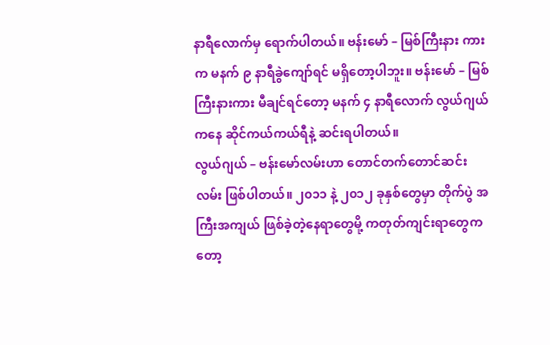နာရီလောက်မှ ရောက်ပါတယ်။ ဗန်းမော် – မြစ်ကြီးနား ကားက မနက် ၉ နာရီခွဲကျော်ရင် မရှိတော့ပါဘူး။ ဗန်းမော် – မြစ်ကြီးနားကား မီချင်ရင်တော့ မနက် ၄ နာရီလောက် လွယ်ဂျယ်ကနေ ဆိုင်ကယ်ကယ်ရီနဲ့ ဆင်းရပါတယ်။
လွယ်ဂျယ် – ဗန်းမော်လမ်းဟာ တောင်တက်တောင်ဆင်းလမ်း ဖြစ်ပါတယ်။ ၂၀၁၁ နဲ့ ၂၀၁၂ ခုနှစ်တွေမှာ တိုက်ပွဲ အကြီးအကျယ် ဖြစ်ခဲ့တဲ့နေရာတွေမို့ ကတုတ်ကျင်းရာတွေကတော့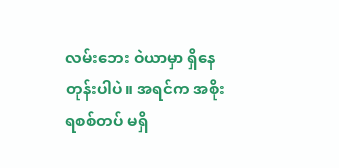လမ်းဘေး ဝဲယာမှာ ရှိနေတုန်းပါပဲ။ အရင်က အစိုးရစစ်တပ် မရှိ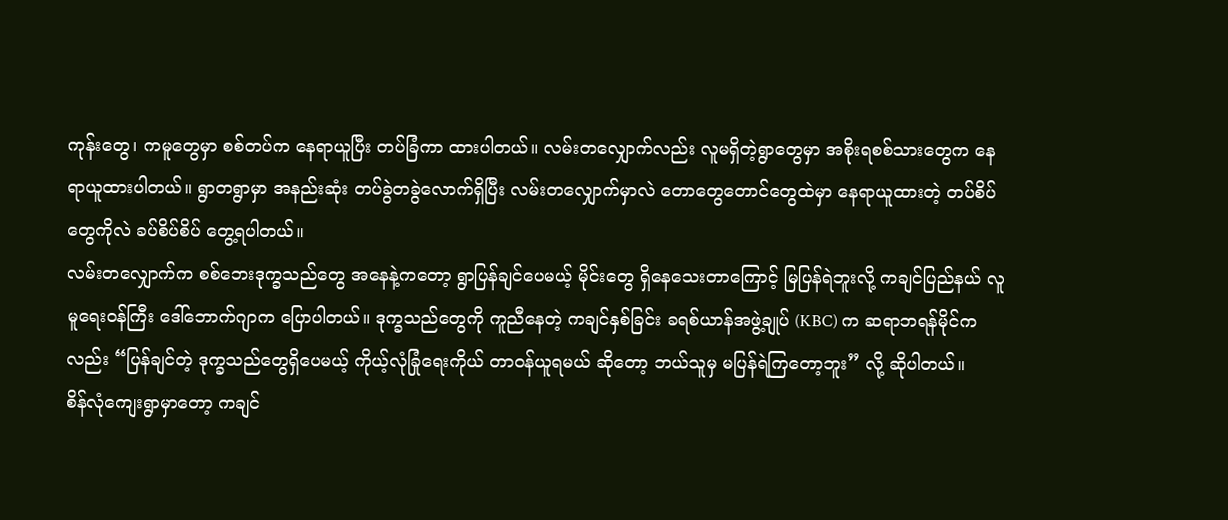ကုန်းတွေ၊ ကမူတွေမှာ စစ်တပ်က နေရာယူပြီး တပ်ခြံကာ ထားပါတယ်။ လမ်းတလျှောက်လည်း လူမရှိတဲ့ရွာတွေမှာ အစိုးရစစ်သားတွေက နေရာယူထားပါတယ်။ ရွာတရွာမှာ အနည်းဆုံး တပ်ခွဲတခွဲလောက်ရှိပြီး လမ်းတလျှောက်မှာလဲ တောတွေတောင်တွေထဲမှာ နေရာယူထားတဲ့ တပ်စိပ်တွေကိုလဲ ခပ်စိပ်စိပ် တွေ့ရပါတယ်။
လမ်းတလျှောက်က စစ်ဘေးဒုက္ခသည်တွေ အနေနဲ့ကတော့ ရွာပြန်ချင်ပေမယ့် မိုင်းတွေ ရှိနေသေးတာကြောင့် မြပြန်ရဲဘူးလို့ ကချင်ပြည်နယ် လူမူရေးဝန်ကြီး ဒေါ်ဘောက်ဂျာက ပြောပါတယ်။ ဒုက္ခသည်တွေကို ကူညီနေတဲ့ ကချင်နှစ်ခြင်း ခရစ်ယာန်အဖွဲ့ချုပ် (KBC) က ဆရာဘရန်မိုင်ကလည်း “ပြန်ချင်တဲ့ ဒုက္ခသည်တွေရှိပေမယ့် ကိုယ့်လုံခြုံရေးကိုယ် တာဝန်ယူရမယ် ဆိုတော့ ဘယ်သူမှ မပြန်ရဲကြတော့ဘူး” လို့ ဆိုပါတယ်။
စိန်လုံကျေးရွာမှာတော့ ကချင်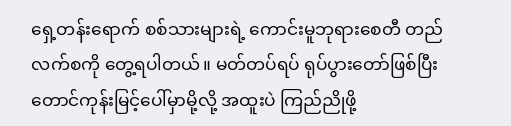ရှေ့တန်းရောက် စစ်သားများရဲ့ ကောင်းမူဘုရားစေတီ တည်လက်စကို တွေ့ရပါတယ်။ မတ်တပ်ရပ် ရုပ်ပွားတော်ဖြစ်ပြီး တောင်ကုန်းမြင့်ပေါ်မှာမို့လို့ အထူးပဲ ကြည်ညိုဖို့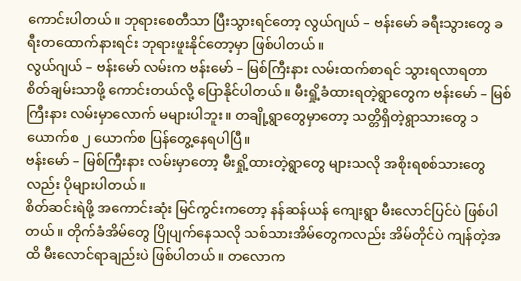ကောင်းပါတယ်။ ဘုရားစေတီသာ ပြီးသွားရင်တော့ လွယ်ဂျယ် – ဗန်းမော် ခရီးသွားတွေ ခရီးတထောက်နားရင်း ဘုရားဖူးနိုင်တော့မှာ ဖြစ်ပါတယ်။
လွယ်ဂျယ် – ဗန်းမော် လမ်းက ဗန်းမော် – မြစ်ကြီးနား လမ်းထက်စာရင် သွားရလာရတာ စိတ်ချမ်းသာဖို့ ကောင်းတယ်လို့ ပြောနိုင်ပါတယ်။ မီးရှို့ခံထားရတဲ့ရွာတွေက ဗန်းမော် – မြစ်ကြီးနား လမ်းမှာလောက် မများပါဘူး။ တချို့ရွာတွေမှာတော့ သတ္တိရှိတဲ့ရွာသားတွေ ၁ ယောက်စ ၂ ယောက်စ ပြန်တွေ့နေရပါပြီ။
ဗန်းမော် – မြစ်ကြီးနား လမ်းမှာတော့ မီးရှို့ထားတဲ့ရွာတွေ များသလို အစိုးရစစ်သားတွေလည်း ပိုများပါတယ်။
စိတ်ဆင်းရဲဖို့ အကောင်းဆုံး မြင်ကွင်းကတော့ နန်ဆန်ယန် ကျေးရွာ မီးလောင်ပြင်ပဲ ဖြစ်ပါတယ်။ တိုက်ခံအိမ်တွေ ပြိုပျက်နေသလို သစ်သားအိမ်တွေကလည်း အိမ်တိုင်ပဲ ကျန်တဲ့အထိ မီးလောင်ရာချည်းပဲ ဖြစ်ပါတယ်။ တလောက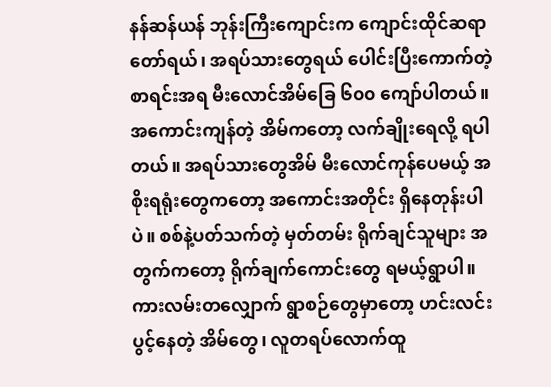နန်ဆန်ယန် ဘုန်းကြီးကျောင်းက ကျောင်းထိုင်ဆရာတော်ရယ်၊ အရပ်သားတွေရယ် ပေါင်းပြီးကောက်တဲ့ စာရင်းအရ မီးလောင်အိမ်ခြေ ၆၀၀ ကျော်ပါတယ်။ အကောင်းကျန်တဲ့ အိမ်ကတော့ လက်ချိုးရေလို့ ရပါတယ်။ အရပ်သားတွေအိမ် မီးလောင်ကုန်ပေမယ့် အစိုးရရုံးတွေကတော့ အကောင်းအတိုင်း ရှိနေတုန်းပါပဲ။ စစ်နဲ့ပတ်သက်တဲ့ မှတ်တမ်း ရိုက်ချင်သူများ အတွက်ကတော့ ရိုက်ချက်ကောင်းတွေ ရမယ့်ရွာပါ။
ကားလမ်းတလျှောက် ရွာစဉ်တွေမှာတော့ ဟင်းလင်းပွင့်နေတဲ့ အိမ်တွေ၊ လူတရပ်လောက်ထူ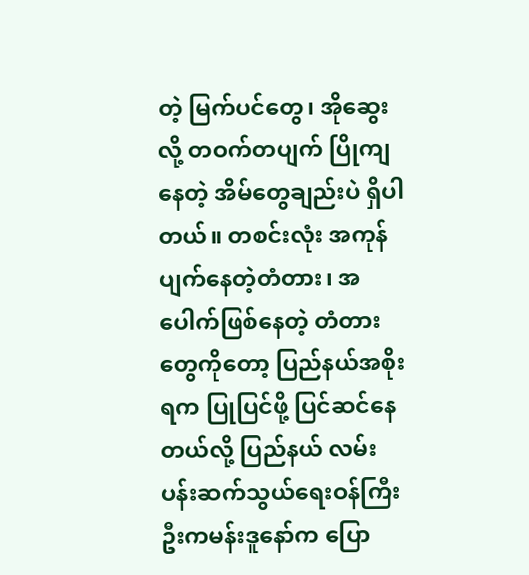တဲ့ မြက်ပင်တွေ၊ အိုဆွေးလို့ တဝက်တပျက် ပြိုကျနေတဲ့ အိမ်တွေချည်းပဲ ရှိပါတယ်။ တစင်းလုံး အကုန်ပျက်နေတဲ့တံတား၊ အပေါက်ဖြစ်နေတဲ့ တံတားတွေကိုတော့ ပြည်နယ်အစိုးရက ပြုပြင်ဖို့ ပြင်ဆင်နေတယ်လို့ ပြည်နယ် လမ်းပန်းဆက်သွယ်ရေးဝန်ကြီး ဦးကမန်းဒူနော်က ပြော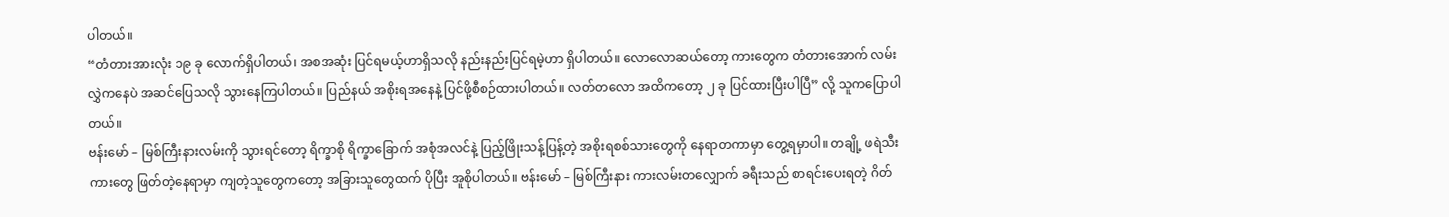ပါတယ်။
“တံတားအားလုံး ၁၉ ခု လောက်ရှိပါတယ်၊ အစအဆုံး ပြင်ရမယ့်ဟာရှိသလို နည်းနည်းပြင်ရမဲ့ဟာ ရှိပါတယ်။ လောလောဆယ်တော့ ကားတွေက တံတားအောက် လမ်းလွှဲကနေပဲ အဆင်ပြေသလို သွားနေကြပါတယ်။ ပြည်နယ် အစိုးရအနေနဲ့ ပြင်ဖို့စီစဉ်ထားပါတယ်။ လတ်တလော အထိကတော့ ၂ ခု ပြင်ထားပြီးပါပြီ” လို့ သူကပြောပါတယ်။
ဗန်းမော် – မြစ်ကြီးနားလမ်းကို သွားရင်တော့ ရိက္ခာစို ရိက္ခာခြောက် အစုံအလင်နဲ့ ပြည့်ဖြိုးသန့်ပြန့်တဲ့ အစိုးရစစ်သားတွေကို နေရာတကာမှာ တွေ့ရမှာပါ။ တချို့ ဖရဲသီးကားတွေ ဖြတ်တဲ့နေရာမှာ ကျတဲ့သူတွေကတော့ အခြားသူတွေထက် ပိုပြီး အူစိုပါတယ်။ ဗန်းမော် – မြစ်ကြီးနား ကားလမ်းတလျှောက် ခရီးသည် စာရင်းပေးရတဲ့ ဂိတ်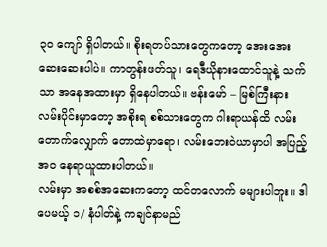၃၀ ကျော် ရှိပါတယ်။ စိုးရတပ်သားတွေကတော့ အေးအေးဆေးဆေးပါပဲ။ ကာတွန်းဖတ်သူ၊ ရေဒီယိုနားထောင်သူနဲ့ သက်သာ အနေအထားမှာ ရှိနေပါတယ်။ ဗန်းမော် – မြစ်ကြီးနား လမ်းပိုင်းမှာတော့ အစိုးရ စစ်သားတွေက ဂါးရာယန်ထိ လမ်းတောက်လျှောက် တောထဲမှာရော၊ လမ်းဘေးဝဲယာမှာပါ အပြည့်အ၀ နေရာယူထားပါတယ်။
လမ်းမှာ အစစ်အဆေးကတော့ ထင်တလောက် မများပါဘူး။ ဒါပေမယ့် ၁/ နံပါတ်နဲ့ ကချင်နာမည်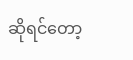ဆိုရင်တော့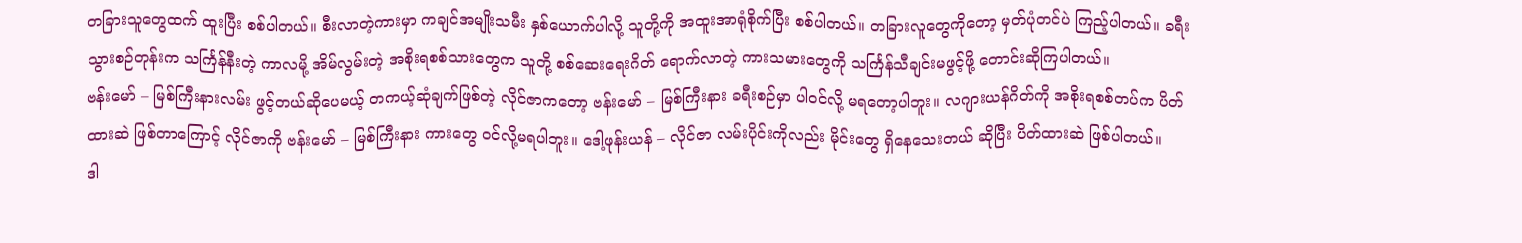တခြားသူတွေထက် ထူးပြီး စစ်ပါတယ်။ စီးလာတဲ့ကားမှာ ကချင်အမျိုးသမီး နှစ်ယောက်ပါလို့ သူတို့ကို အထူးအာရုံစိုက်ပြီး စစ်ပါတယ်။ တခြားလူတွေကိုတော့ မှတ်ပုံတင်ပဲ ကြည့်ပါတယ်။ ခရီးသွားစဉ်တုန်းက သင်္ကြန်နီးတဲ့ ကာလမို့ အိမ်လွမ်းတဲ့ အစိုးရစစ်သားတွေက သူတို့ စစ်ဆေးရေးဂိတ် ရောက်လာတဲ့ ကားသမားတွေကို သင်္ကြန်သီချင်းမဖွင့်ဖို့ တောင်းဆိုကြပါတယ်။
ဗန်းမော် – မြစ်ကြီးနားလမ်း ဖွင့်တယ်ဆိုပေမယ့် တကယ့်ဆုံချက်ဖြစ်တဲ့ လိုင်ဇာကတော့ ဗန်းမော် – မြစ်ကြီးနား ခရီးစဉ်မှာ ပါဝင်လို့ မရတော့ပါဘူး။ လဂျားယန်ဂိတ်ကို အစိုးရစစ်တပ်က ပိတ်ထားဆဲ ဖြစ်တာကြောင့် လိုင်ဇာကို ဗန်းမော် – မြစ်ကြီးနား ကားတွေ ဝင်လို့မရပါဘူး။ ဒေါ့ဖုန်းယန် – လိုင်ဇာ လမ်းပိုင်းကိုလည်း မိုင်းတွေ ရှိနေသေးတယ် ဆိုပြီး ပိတ်ထားဆဲ ဖြစ်ပါတယ်။
ဒါ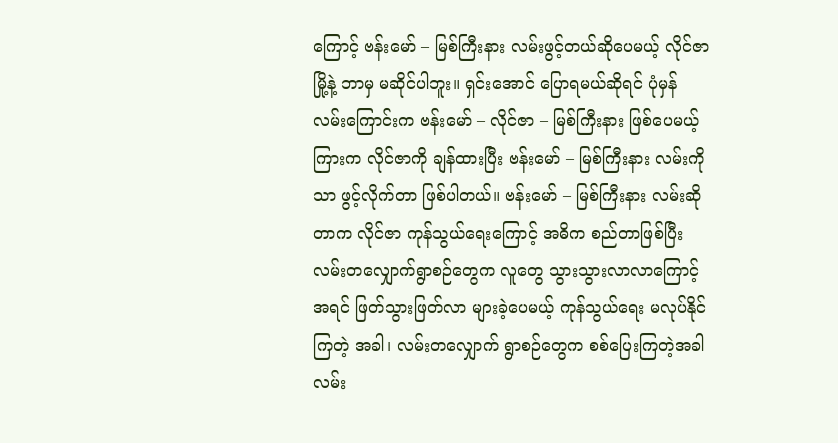ကြောင့် ဗန်းမော် – မြစ်ကြီးနား လမ်းဖွင့်တယ်ဆိုပေမယ့် လိုင်ဇာမြို့နဲ့ ဘာမှ မဆိုင်ပါဘူး။ ရှင်းအောင် ပြောရမယ်ဆိုရင် ပုံမှန်လမ်းကြောင်းက ဗန်းမော် – လိုင်ဇာ – မြစ်ကြီးနား ဖြစ်ပေမယ့် ကြားက လိုင်ဇာကို ချန်ထားပြီး ဗန်းမော် – မြစ်ကြီးနား လမ်းကိုသာ ဖွင့်လိုက်တာ ဖြစ်ပါတယ်။ ဗန်းမော် – မြစ်ကြီးနား လမ်းဆိုတာက လိုင်ဇာ ကုန်သွယ်ရေးကြောင့် အဓိက စည်တာဖြစ်ပြီး လမ်းတလျှောက်ရွာစဉ်တွေက လူတွေ သွားသွားလာလာကြောင့် အရင် ဖြတ်သွားဖြတ်လာ များခဲ့ပေမယ့် ကုန်သွယ်ရေး မလုပ်နိုင်ကြတဲ့ အခါ၊ လမ်းတလျှောက် ရွာစဉ်တွေက စစ်ပြေးကြတဲ့အခါ လမ်း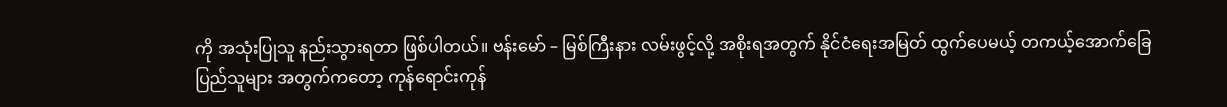ကို အသုံးပြုသူ နည်းသွားရတာ ဖြစ်ပါတယ်။ ဗန်းမော် – မြစ်ကြီးနား လမ်းဖွင့်လို့ အစိုးရအတွက် နိုင်ငံရေးအမြတ် ထွက်ပေမယ့် တကယ့်အောက်ခြေ ပြည်သူများ အတွက်ကတော့ ကုန်ရောင်းကုန်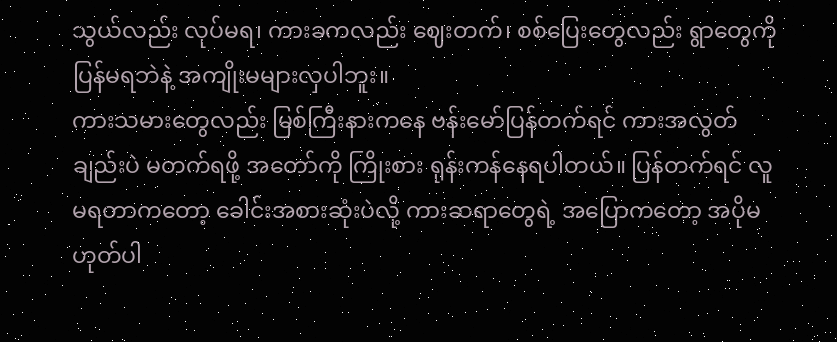သွယ်လည်း လုပ်မရ၊ ကားခကလည်း ဈေးတက်၊ စစ်ပြေးတွေလည်း ရွာတွေကို ပြန်မရဘဲနဲ့ အကျိုးမများလှပါဘူး။
ကားသမားတွေလည်း မြစ်ကြီးနားကနေ ဗန်းမော်ပြန်တက်ရင် ကားအလွတ်ချည်းပဲ မတက်ရဖို့ အတော်ကို ကြိုးစား ရုန်းကန်နေရပါတယ်။ ပြန်တက်ရင် လူမရတာကတော့ ခေါင်းအစားဆုံးပဲလို့ ကားဆရာတွေရဲ့ အပြောကတော့ အပိုမဟုတ်ပါ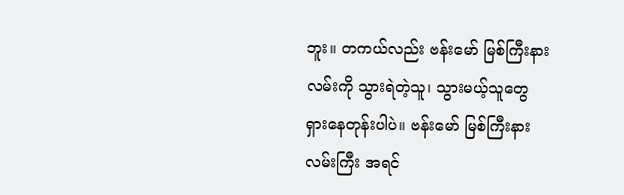ဘူး။ တကယ်လည်း ဗန်းမော် မြစ်ကြီးနားလမ်းကို သွားရဲတဲ့သူ၊ သွားမယ့်သူတွေ ရှားနေတုန်းပါပဲ။ ဗန်းမော် မြစ်ကြီးနားလမ်းကြီး အရင်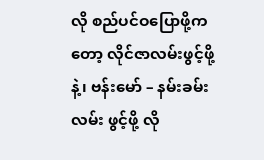လို စည်ပင်ဝပြောဖို့ကတော့ လိုင်ဇာလမ်းဖွင့်ဖို့နဲ့၊ ဗန်းမော် – နမ်းခမ်းလမ်း ဖွင့်ဖို့ လို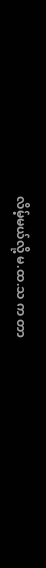လိမ့်မယ်လို့ မ.ထ.သ က တာ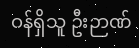ဝန်ရှိသူ ဦးဉာဏ်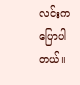လင်းက ပြောပါတယ်။